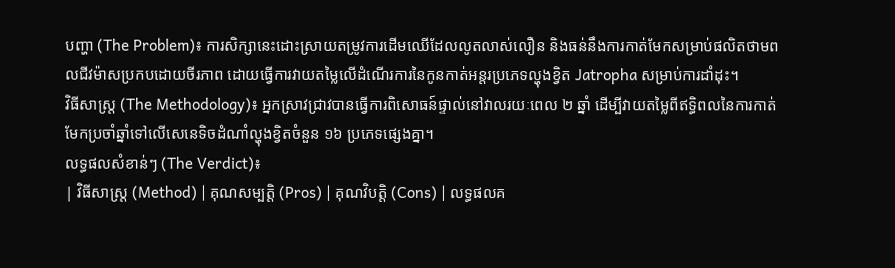បញ្ហា (The Problem)៖ ការសិក្សានេះដោះស្រាយតម្រូវការដើមឈើដែលលូតលាស់លឿន និងធន់នឹងការកាត់មែកសម្រាប់ផលិតថាមពលជីវម៉ាសប្រកបដោយចីរភាព ដោយធ្វើការវាយតម្លៃលើដំណើរការនៃកូនកាត់អន្តរប្រភេទល្ហុងខ្វិត Jatropha សម្រាប់ការដាំដុះ។
វិធីសាស្ត្រ (The Methodology)៖ អ្នកស្រាវជ្រាវបានធ្វើការពិសោធន៍ផ្ទាល់នៅវាលរយៈពេល ២ ឆ្នាំ ដើម្បីវាយតម្លៃពីឥទ្ធិពលនៃការកាត់មែកប្រចាំឆ្នាំទៅលើសេនេទិចដំណាំល្ហុងខ្វិតចំនួន ១៦ ប្រភេទផ្សេងគ្នា។
លទ្ធផលសំខាន់ៗ (The Verdict)៖
| វិធីសាស្ត្រ (Method) | គុណសម្បត្តិ (Pros) | គុណវិបត្តិ (Cons) | លទ្ធផលគ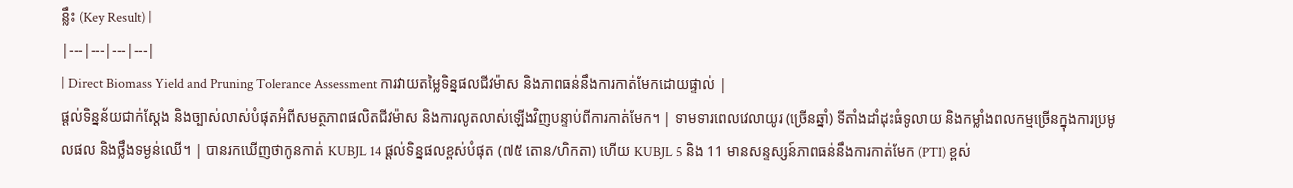ន្លឹះ (Key Result) |
|---|---|---|---|
| Direct Biomass Yield and Pruning Tolerance Assessment ការវាយតម្លៃទិន្នផលជីវម៉ាស និងភាពធន់នឹងការកាត់មែកដោយផ្ទាល់ |
ផ្តល់ទិន្នន័យជាក់ស្តែង និងច្បាស់លាស់បំផុតអំពីសមត្ថភាពផលិតជីវម៉ាស និងការលូតលាស់ឡើងវិញបន្ទាប់ពីការកាត់មែក។ | ទាមទារពេលវេលាយូរ (ច្រើនឆ្នាំ) ទីតាំងដាំដុះធំទូលាយ និងកម្លាំងពលកម្មច្រើនក្នុងការប្រមូលផល និងថ្លឹងទម្ងន់ឈើ។ | បានរកឃើញថាកូនកាត់ KUBJL 14 ផ្តល់ទិន្នផលខ្ពស់បំផុត (៧៥ តោន/ហិកតា) ហើយ KUBJL 5 និង 11 មានសន្ទស្សន៍ភាពធន់នឹងការកាត់មែក (PTI) ខ្ពស់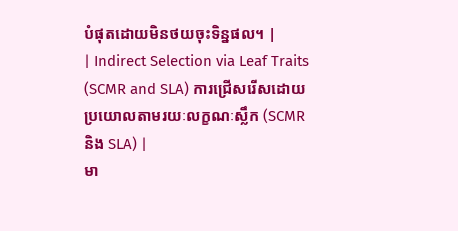បំផុតដោយមិនថយចុះទិន្នផល។ |
| Indirect Selection via Leaf Traits (SCMR and SLA) ការជ្រើសរើសដោយប្រយោលតាមរយៈលក្ខណៈស្លឹក (SCMR និង SLA) |
មា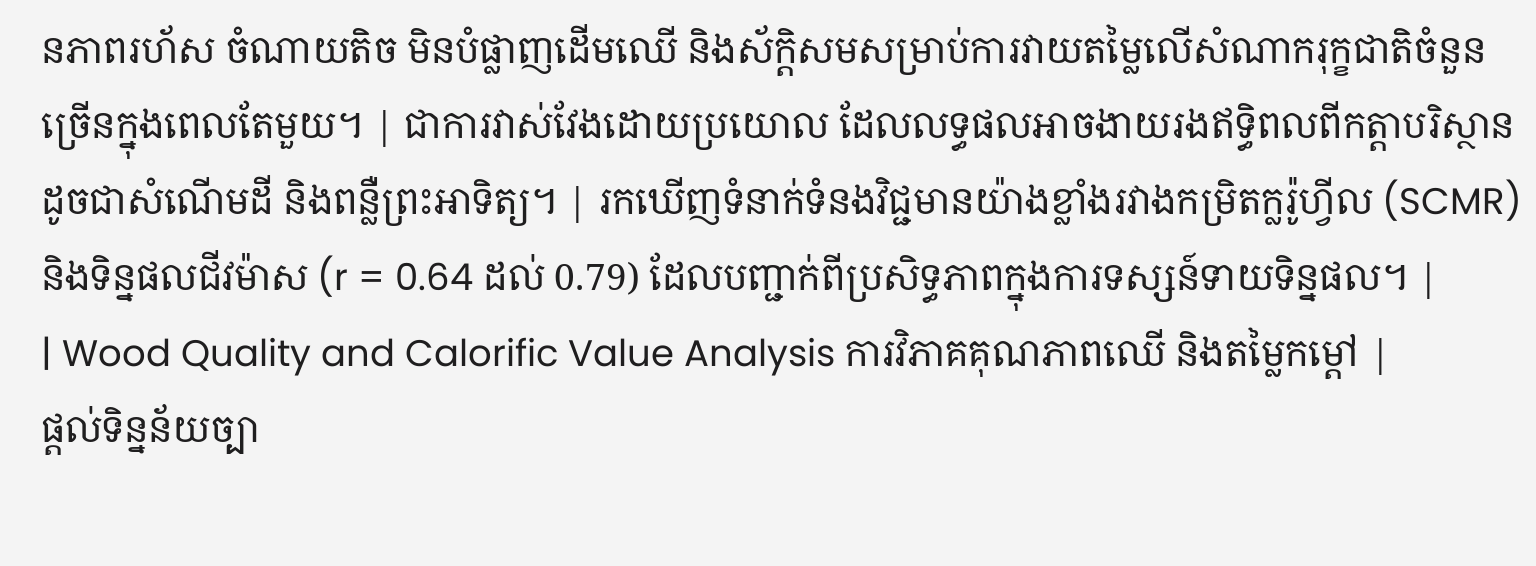នភាពរហ័ស ចំណាយតិច មិនបំផ្លាញដើមឈើ និងស័ក្តិសមសម្រាប់ការវាយតម្លៃលើសំណាករុក្ខជាតិចំនួនច្រើនក្នុងពេលតែមួយ។ | ជាការវាស់វែងដោយប្រយោល ដែលលទ្ធផលអាចងាយរងឥទ្ធិពលពីកត្តាបរិស្ថាន ដូចជាសំណើមដី និងពន្លឺព្រះអាទិត្យ។ | រកឃើញទំនាក់ទំនងវិជ្ជមានយ៉ាងខ្លាំងរវាងកម្រិតក្លរ៉ូហ្វីល (SCMR) និងទិន្នផលជីវម៉ាស (r = 0.64 ដល់ 0.79) ដែលបញ្ជាក់ពីប្រសិទ្ធភាពក្នុងការទស្សន៍ទាយទិន្នផល។ |
| Wood Quality and Calorific Value Analysis ការវិភាគគុណភាពឈើ និងតម្លៃកម្ដៅ |
ផ្តល់ទិន្នន័យច្បា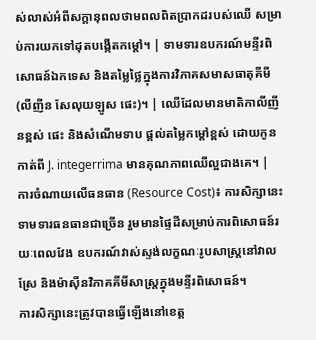ស់លាស់អំពីសក្តានុពលថាមពលពិតប្រាកដរបស់ឈើ សម្រាប់ការយកទៅដុតបង្កើតកម្ដៅ។ | ទាមទារឧបករណ៍មន្ទីរពិសោធន៍ឯកទេស និងតម្លៃថ្លៃក្នុងការវិភាគសមាសធាតុគីមី (លីញីន សែលុយឡូស ផេះ)។ | ឈើដែលមានមាតិកាលីញីនខ្ពស់ ផេះ និងសំណើមទាប ផ្តល់តម្លៃកម្ដៅខ្ពស់ ដោយកូនកាត់ពី J. integerrima មានគុណភាពឈើល្អជាងគេ។ |
ការចំណាយលើធនធាន (Resource Cost)៖ ការសិក្សានេះទាមទារធនធានជាច្រើន រួមមានផ្ទៃដីសម្រាប់ការពិសោធន៍រយៈពេលវែង ឧបករណ៍វាស់ស្ទង់លក្ខណៈរូបសាស្ត្រនៅវាលស្រែ និងម៉ាស៊ីនវិភាគគីមីសាស្ត្រក្នុងមន្ទីរពិសោធន៍។
ការសិក្សានេះត្រូវបានធ្វើឡើងនៅខេត្ត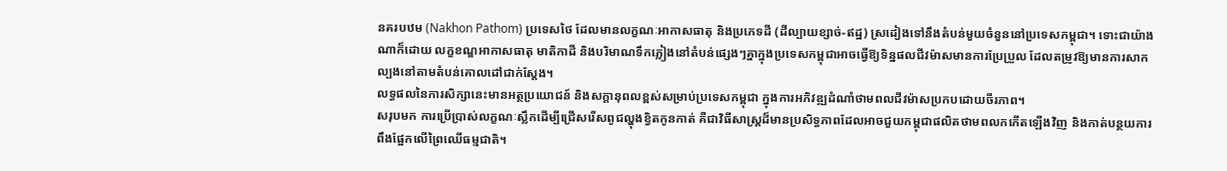នគរបឋម (Nakhon Pathom) ប្រទេសថៃ ដែលមានលក្ខណៈអាកាសធាតុ និងប្រភេទដី (ដីល្បាយខ្សាច់-ឥដ្ឋ) ស្រដៀងទៅនឹងតំបន់មួយចំនួននៅប្រទេសកម្ពុជា។ ទោះជាយ៉ាងណាក៏ដោយ លក្ខខណ្ឌអាកាសធាតុ មាតិកាដី និងបរិមាណទឹកភ្លៀងនៅតំបន់ផ្សេងៗគ្នាក្នុងប្រទេសកម្ពុជាអាចធ្វើឱ្យទិន្នផលជីវម៉ាសមានការប្រែប្រួល ដែលតម្រូវឱ្យមានការសាកល្បងនៅតាមតំបន់គោលដៅជាក់ស្តែង។
លទ្ធផលនៃការសិក្សានេះមានអត្ថប្រយោជន៍ និងសក្តានុពលខ្ពស់សម្រាប់ប្រទេសកម្ពុជា ក្នុងការអភិវឌ្ឍដំណាំថាមពលជីវម៉ាសប្រកបដោយចីរភាព។
សរុបមក ការប្រើប្រាស់លក្ខណៈស្លឹកដើម្បីជ្រើសរើសពូជល្ហុងខ្វិតកូនកាត់ គឺជាវិធីសាស្រ្តដ៏មានប្រសិទ្ធភាពដែលអាចជួយកម្ពុជាផលិតថាមពលកកើតឡើងវិញ និងកាត់បន្ថយការពឹងផ្អែកលើព្រៃឈើធម្មជាតិ។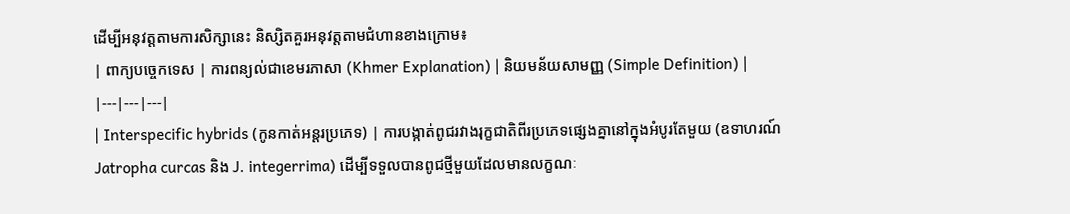ដើម្បីអនុវត្តតាមការសិក្សានេះ និស្សិតគួរអនុវត្តតាមជំហានខាងក្រោម៖
| ពាក្យបច្ចេកទេស | ការពន្យល់ជាខេមរភាសា (Khmer Explanation) | និយមន័យសាមញ្ញ (Simple Definition) |
|---|---|---|
| Interspecific hybrids (កូនកាត់អន្តរប្រភេទ) | ការបង្កាត់ពូជរវាងរុក្ខជាតិពីរប្រភេទផ្សេងគ្នានៅក្នុងអំបូរតែមួយ (ឧទាហរណ៍ Jatropha curcas និង J. integerrima) ដើម្បីទទួលបានពូជថ្មីមួយដែលមានលក្ខណៈ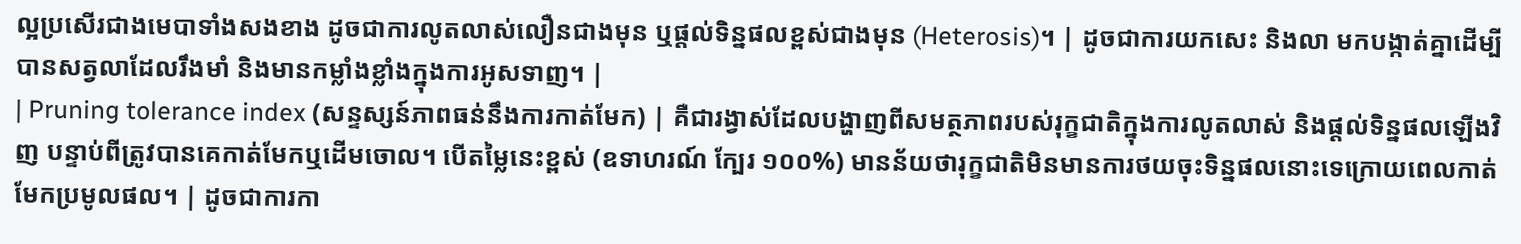ល្អប្រសើរជាងមេបាទាំងសងខាង ដូចជាការលូតលាស់លឿនជាងមុន ឬផ្តល់ទិន្នផលខ្ពស់ជាងមុន (Heterosis)។ | ដូចជាការយកសេះ និងលា មកបង្កាត់គ្នាដើម្បីបានសត្វលាដែលរឹងមាំ និងមានកម្លាំងខ្លាំងក្នុងការអូសទាញ។ |
| Pruning tolerance index (សន្ទស្សន៍ភាពធន់នឹងការកាត់មែក) | គឺជារង្វាស់ដែលបង្ហាញពីសមត្ថភាពរបស់រុក្ខជាតិក្នុងការលូតលាស់ និងផ្តល់ទិន្នផលឡើងវិញ បន្ទាប់ពីត្រូវបានគេកាត់មែកឬដើមចោល។ បើតម្លៃនេះខ្ពស់ (ឧទាហរណ៍ ក្បែរ ១០០%) មានន័យថារុក្ខជាតិមិនមានការថយចុះទិន្នផលនោះទេក្រោយពេលកាត់មែកប្រមូលផល។ | ដូចជាការកា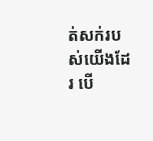ត់សក់របស់យើងដែរ បើ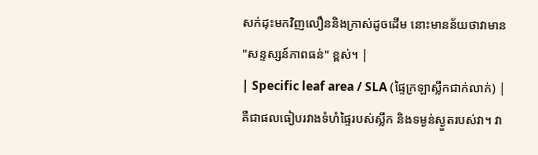សក់ដុះមកវិញលឿននិងក្រាស់ដូចដើម នោះមានន័យថាវាមាន "សន្ទស្សន៍ភាពធន់" ខ្ពស់។ |
| Specific leaf area / SLA (ផ្ទៃក្រឡាស្លឹកជាក់លាក់) | គឺជាផលធៀបរវាងទំហំផ្ទៃរបស់ស្លឹក និងទម្ងន់ស្ងួតរបស់វា។ វា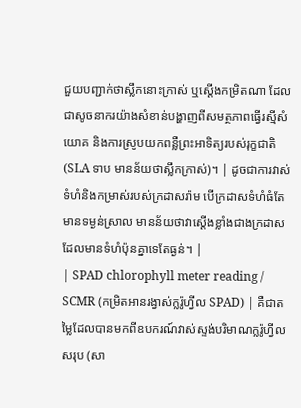ជួយបញ្ជាក់ថាស្លឹកនោះក្រាស់ ឬស្តើងកម្រិតណា ដែលជាសូចនាករយ៉ាងសំខាន់បង្ហាញពីសមត្ថភាពធ្វើរស្មីសំយោគ និងការស្រូបយកពន្លឺព្រះអាទិត្យរបស់រុក្ខជាតិ (SLA ទាប មានន័យថាស្លឹកក្រាស់)។ | ដូចជាការវាស់ទំហំនិងកម្រាស់របស់ក្រដាសរ៉ាម បើក្រដាសទំហំធំតែមានទម្ងន់ស្រាល មានន័យថាវាស្តើងខ្លាំងជាងក្រដាសដែលមានទំហំប៉ុនគ្នាទេតែធ្ងន់។ |
| SPAD chlorophyll meter reading / SCMR (កម្រិតអានរង្វាស់ក្លរ៉ូហ្វីល SPAD) | គឺជាតម្លៃដែលបានមកពីឧបករណ៍វាស់ស្ទង់បរិមាណក្លរ៉ូហ្វីលសរុប (សា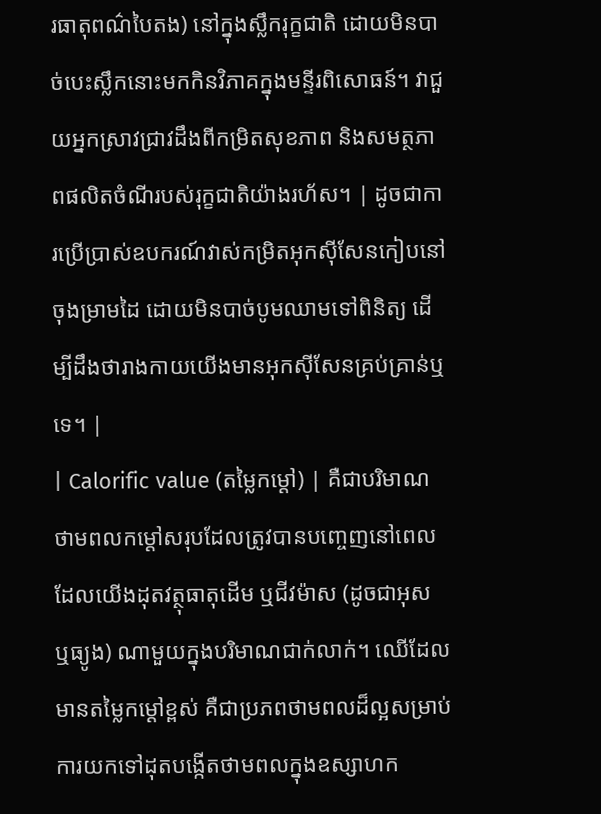រធាតុពណ៌បៃតង) នៅក្នុងស្លឹករុក្ខជាតិ ដោយមិនបាច់បេះស្លឹកនោះមកកិនវិភាគក្នុងមន្ទីរពិសោធន៍។ វាជួយអ្នកស្រាវជ្រាវដឹងពីកម្រិតសុខភាព និងសមត្ថភាពផលិតចំណីរបស់រុក្ខជាតិយ៉ាងរហ័ស។ | ដូចជាការប្រើប្រាស់ឧបករណ៍វាស់កម្រិតអុកស៊ីសែនកៀបនៅចុងម្រាមដៃ ដោយមិនបាច់បូមឈាមទៅពិនិត្យ ដើម្បីដឹងថារាងកាយយើងមានអុកស៊ីសែនគ្រប់គ្រាន់ឬទេ។ |
| Calorific value (តម្លៃកម្ដៅ) | គឺជាបរិមាណថាមពលកម្ដៅសរុបដែលត្រូវបានបញ្ចេញនៅពេលដែលយើងដុតវត្ថុធាតុដើម ឬជីវម៉ាស (ដូចជាអុស ឬធ្យូង) ណាមួយក្នុងបរិមាណជាក់លាក់។ ឈើដែលមានតម្លៃកម្ដៅខ្ពស់ គឺជាប្រភពថាមពលដ៏ល្អសម្រាប់ការយកទៅដុតបង្កើតថាមពលក្នុងឧស្សាហក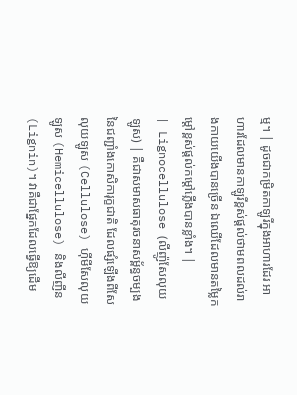ម្ម។ | ដូចជាកម្រិតកាឡូរីក្នុងអាហារដែរ អាហារដែលមានកាឡូរីខ្ពស់ផ្តល់ថាមពលដល់រាងកាយយើងបានច្រើន ឯឈើដែលមានតម្លៃកម្ដៅខ្ពស់ផ្តល់កម្ដៅភ្លើងបានខ្លាំង។ |
| Lignocellulose (លីញ៉ូសែលុយឡូស) | គឺជាសមាសធាតុរចនាសម្ព័ន្ធចម្បងនៃជញ្ជាំងកោសិការុក្ខជាតិ ដែលផ្សំឡើងពីសែលុយឡូស (Cellulose) ហ៊ីមីសែលុយឡូស (Hemicellulose) និងលីញីន (Lignin)។ វាគឺជាផ្នែកដែលធ្វើឱ្យដើម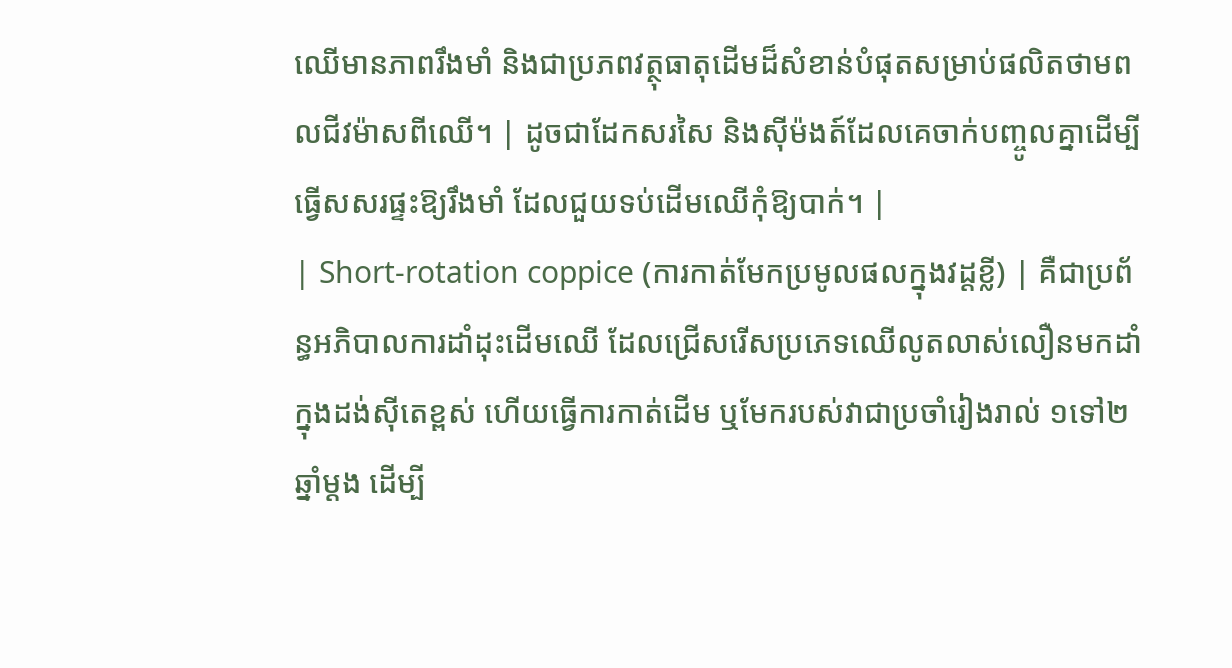ឈើមានភាពរឹងមាំ និងជាប្រភពវត្ថុធាតុដើមដ៏សំខាន់បំផុតសម្រាប់ផលិតថាមពលជីវម៉ាសពីឈើ។ | ដូចជាដែកសរសៃ និងស៊ីម៉ងត៍ដែលគេចាក់បញ្ចូលគ្នាដើម្បីធ្វើសសរផ្ទះឱ្យរឹងមាំ ដែលជួយទប់ដើមឈើកុំឱ្យបាក់។ |
| Short-rotation coppice (ការកាត់មែកប្រមូលផលក្នុងវដ្តខ្លី) | គឺជាប្រព័ន្ធអភិបាលការដាំដុះដើមឈើ ដែលជ្រើសរើសប្រភេទឈើលូតលាស់លឿនមកដាំក្នុងដង់ស៊ីតេខ្ពស់ ហើយធ្វើការកាត់ដើម ឬមែករបស់វាជាប្រចាំរៀងរាល់ ១ទៅ២ឆ្នាំម្តង ដើម្បី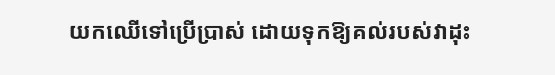យកឈើទៅប្រើប្រាស់ ដោយទុកឱ្យគល់របស់វាដុះ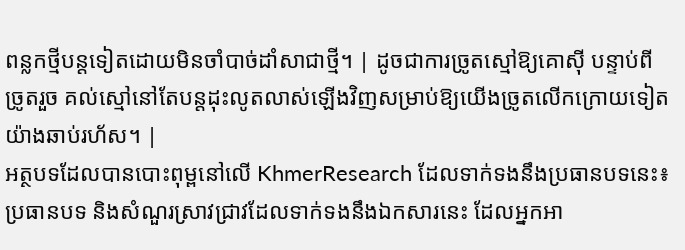ពន្លកថ្មីបន្តទៀតដោយមិនចាំបាច់ដាំសាជាថ្មី។ | ដូចជាការច្រូតស្មៅឱ្យគោស៊ី បន្ទាប់ពីច្រូតរួច គល់ស្មៅនៅតែបន្តដុះលូតលាស់ឡើងវិញសម្រាប់ឱ្យយើងច្រូតលើកក្រោយទៀតយ៉ាងឆាប់រហ័ស។ |
អត្ថបទដែលបានបោះពុម្ពនៅលើ KhmerResearch ដែលទាក់ទងនឹងប្រធានបទនេះ៖
ប្រធានបទ និងសំណួរស្រាវជ្រាវដែលទាក់ទងនឹងឯកសារនេះ ដែលអ្នកអា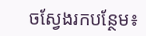ចស្វែងរកបន្ថែម៖